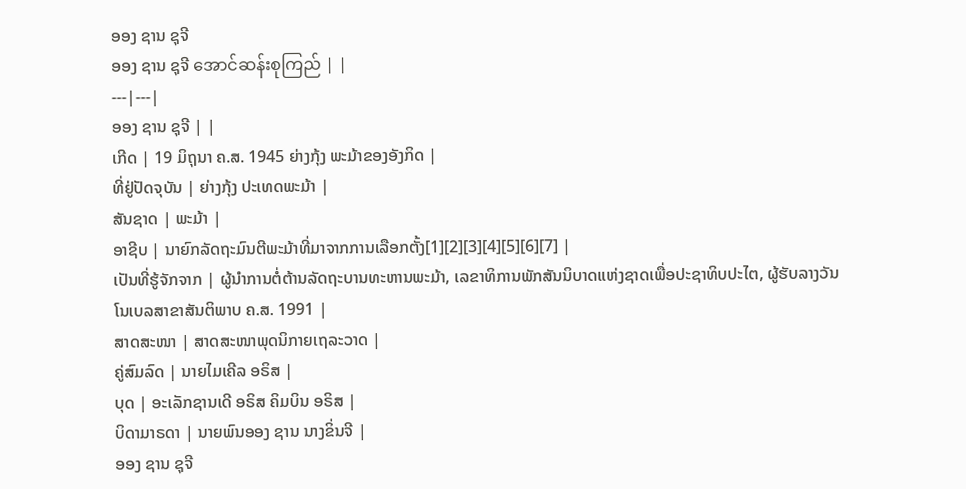ອອງ ຊານ ຊຸຈີ
ອອງ ຊານ ຊຸຈີ အောင်ဆန်းစုကြည် | |
---|---|
ອອງ ຊານ ຊຸຈີ | |
ເກີດ | 19 ມິຖຸນາ ຄ.ສ. 1945 ຍ່າງກຸ້ງ ພະມ້າຂອງອັງກິດ |
ທີ່ຢູ່ປັດຈຸບັນ | ຍ່າງກຸ້ງ ປະເທດພະມ້າ |
ສັນຊາດ | ພະມ້າ |
ອາຊີບ | ນາຍົກລັດຖະມົນຕີພະມ້າທີ່ມາຈາກການເລືອກຕັ້ງ[1][2][3][4][5][6][7] |
ເປັນທີ່ຮູ້ຈັກຈາກ | ຜູ້ນຳການຕໍ່ຕ້ານລັດຖະບານທະຫານພະມ້າ, ເລຂາທິການພັກສັນນິບາດແຫ່ງຊາດເພື່ອປະຊາທິບປະໄຕ, ຜູ້ຮັບລາງວັນໂນເບລສາຂາສັນຕິພາບ ຄ.ສ. 1991 |
ສາດສະໜາ | ສາດສະໜາພຸດນິກາຍເຖລະວາດ |
ຄູ່ສົມລົດ | ນາຍໄມເຄີລ ອຣິສ |
ບຸດ | ອະເລັກຊານເດີ ອຣິສ ຄິມບິນ ອຣິສ |
ບິດາມາຣດາ | ນາຍພົນອອງ ຊານ ນາງຂິ່ນຈີ |
ອອງ ຊານ ຊຸຈີ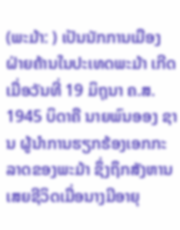(ພະມ້າ: ) ເປັນນັກການເມືອງຝ່າຍຄ້ານໃນປະເທດພະມ້າ ເກີດເມື່ອວັນທີ່ 19 ມິຖຸນາ ຄ.ສ. 1945 ບິດາຄື ນາຍພົນອອງ ຊານ ຜູ້ນຳການຮຽກຮ້ອງເອກກະລາດຂອງພະມ້າ ຊຶ່ງຖຶກສັງຫານເສຍຊີວິດເມື່ອນາງມີອາຍຸ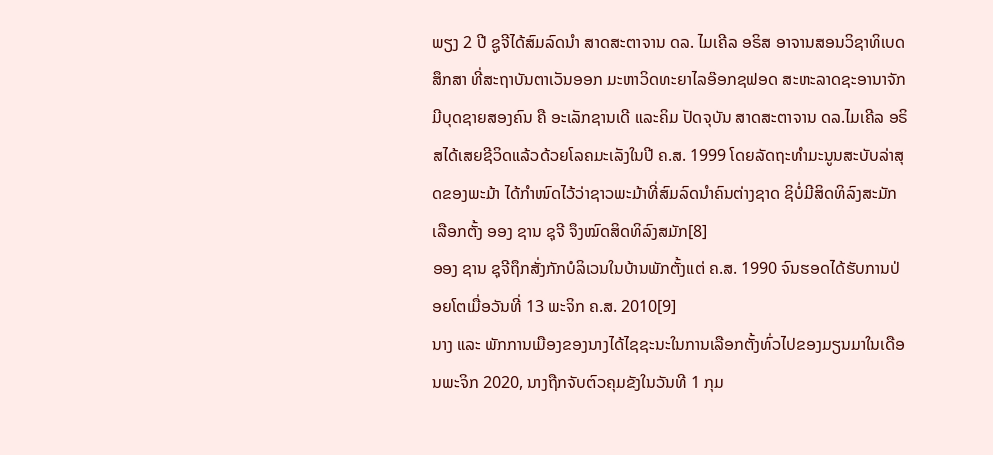ພຽງ 2 ປີ ຊູຈີໄດ້ສົມລົດນຳ ສາດສະຕາຈານ ດລ. ໄມເຄີລ ອຣິສ ອາຈານສອນວິຊາທິເບດສຶກສາ ທີ່ສະຖາບັນຕາເວັນອອກ ມະຫາວິດທະຍາໄລອ໊ອກຊຟອດ ສະຫະລາດຊະອານາຈັກ ມີບຸດຊາຍສອງຄົນ ຄື ອະເລັກຊານເດີ ແລະຄິມ ປັດຈຸບັນ ສາດສະຕາຈານ ດລ.ໄມເຄີລ ອຣິສໄດ້ເສຍຊີວິດແລ້ວດ້ວຍໂລຄມະເລັງໃນປີ ຄ.ສ. 1999 ໂດຍລັດຖະທຳມະນູນສະບັບລ່າສຸດຂອງພະມ້າ ໄດ້ກຳໜົດໄວ້ວ່າຊາວພະມ້າທີ່ສົມລົດນຳຄົນຕ່າງຊາດ ຊິບໍ່ມີສິດທິລົງສະມັກເລືອກຕັ້ງ ອອງ ຊານ ຊຸຈີ ຈຶງໝົດສິດທິລົງສມັກ[8]
ອອງ ຊານ ຊຸຈີຖຶກສັ່ງກັກບໍລິເວນໃນບ້ານພັກຕັ້ງແຕ່ ຄ.ສ. 1990 ຈົນຮອດໄດ້ຮັບການປ່ອຍໂຕເມື່ອວັນທີ່ 13 ພະຈິກ ຄ.ສ. 2010[9]
ນາງ ແລະ ພັກການເມືອງຂອງນາງໄດ້ໄຊຊະນະໃນການເລືອກຕັ້ງທົ່ວໄປຂອງມຽນມາໃນເດືອນພະຈິກ 2020, ນາງຖືກຈັບຕົວຄຸມຂັງໃນວັນທີ 1 ກຸມ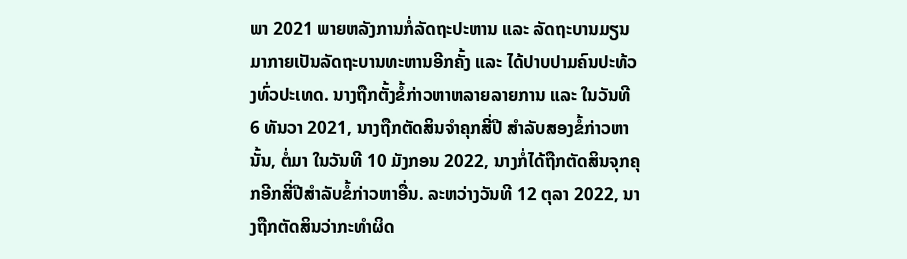ພາ 2021 ພາຍຫລັງການກໍ່ລັດຖະປະຫານ ແລະ ລັດຖະບານມຽນມາກາຍເປັນລັດຖະບານທະຫານອີກຄັ້ງ ແລະ ໄດ້ປາບປາມຄົນປະທ້ວງທົ່ວປະເທດ. ນາງຖືກຕັ້ງຂໍ້ກ່າວຫາຫລາຍລາຍການ ແລະ ໃນວັນທີ 6 ທັນວາ 2021, ນາງຖືກຕັດສິນຈຳຄຸກສີ່ປີ ສຳລັບສອງຂໍ້ກ່າວຫານັ້ນ, ຕໍ່ມາ ໃນວັນທີ 10 ມັງກອນ 2022, ນາງກໍ່ໄດ້ຖືກຕັດສິນຈຸກຄຸກອີກສີ່ປີສຳລັບຂໍ້ກ່າວຫາອື່ນ. ລະຫວ່າງວັນທີ 12 ຕຸລາ 2022, ນາງຖືກຕັດສິນວ່າກະທຳຜິດ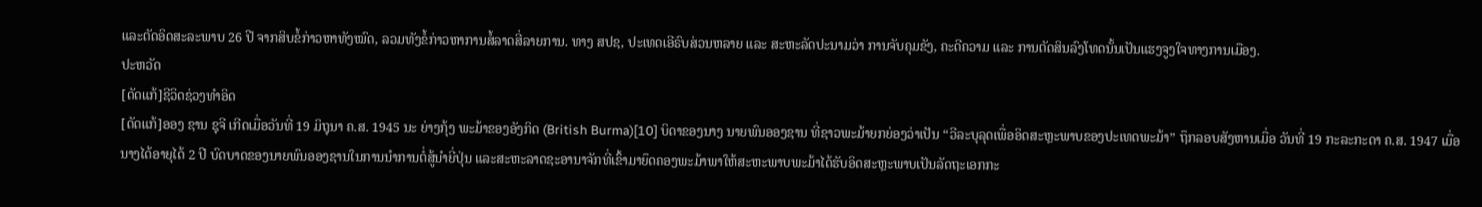ແລະຕັດອິດສະລະພາບ 26 ປີ ຈາກສິບຂໍ້ກ່າວຫາທັງໝົດ, ລວມທັງຂໍ້ກ່າວຫາການສໍ້ລາດສີ່ລາຍການ. ທາງ ສປຊ, ປະເທດເອີຣົບສ່ວນຫລາຍ ແລະ ສະຫະລັດປະນາມວ່າ ການຈັບຄຸມຂັງ, ຄະດີຄວາມ ແລະ ການຕັດສິນລົງໂທດນັ້ນເປັນແຮງຈູງໃຈທາງການເມືອງ.
ປະຫວັດ
[ດັດແກ້]ຊີວິດຊ່ວງທຳອິດ
[ດັດແກ້]ອອງ ຊານ ຊຸຈີ ເກີດເມື່ອວັນທີ່ 19 ມິຖຸນາ ຄ.ສ. 1945 ນະ ຍ່າງກຸ້ງ ພະມ້າຂອງອັງກິດ (British Burma)[10] ບິດາຂອງນາງ ນາຍພົນອອງຊານ ທີ່ຊາວພະມ້າຍກຍ່ອງວ່າເປັນ “ວີລະບຸລຸດເພື່ອອິດສະຫຼະພາບຂອງປະເທດພະມ້າ” ຖຶກລອບສັງຫານເມື່ອ ວັນທີ່ 19 ກະລະກະດາ ຄ.ສ. 1947 ເມື່ອນາງໄດ້ອາຍຸໄດ້ 2 ປີ ບົດບາດຂອງນາຍພົນອອງຊານໃນການນຳການຕໍ່ສູ້ນຳຍີ່ປຸ່ນ ແລະສະຫະລາດຊະອານາຈັກທີ່ເຂົ້າມາຍຶດຄອງພະມ້າພາໃຫ້ສະຫະພາບພະມ້າໄດ້ຮັບອິດສະຫຼະພາບເປັນລັດຖະເອກກະ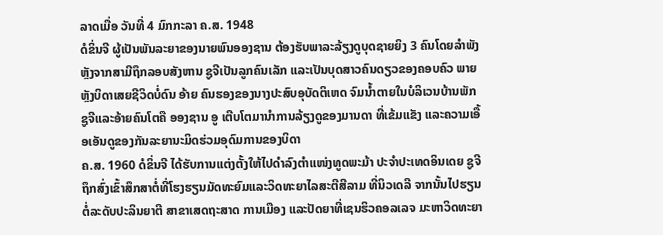ລາດເມື່ອ ວັນທີ່ 4 ມົກກະລາ ຄ.ສ. 1948
ດໍຂິ່ນຈີ ຜູ້ເປັນພັນລະຍາຂອງນາຍພົນອອງຊານ ຕ້ອງຮັບພາລະລ້ຽງດູບຸດຊາຍຍິງ 3 ຄົນໂດຍລຳພັງຫຼັງຈາກສາມີຖຶກລອບສັງຫານ ຊູຈີເປັນລູກຄົນເລັກ ແລະເປັນບຸດສາວຄົນດຽວຂອງຄອບຄົວ ພາຍຫຼັງບິດາເສຍຊີວິດບໍ່ດົນ ອ້າຍ ຄົນຮອງຂອງນາງປະສົບອຸບັດຕິເຫດ ຈົມນ້ຳຕາຍໃນບໍລິເວນບ້ານພັກ ຊູຈີແລະອ້າຍຄົນໂຕຄື ອອງຊານ ອູ ເຕີບໂຕມານຳການລ້ຽງດູຂອງມານດາ ທີ່ເຂ້ມແຂັງ ແລະຄວາມເອື້ອເອັນດູຂອງກັນລະຍານະມິດຮ່ວມອຸດົມການຂອງບິດາ
ຄ.ສ. 1960 ດໍຂິ່ນຈີ ໄດ້ຮັບການແຕ່ງຕັ້ງໃຫ້ໄປດຳລົງຕຳແໜ່ງທູດພະມ້າ ປະຈຳປະເທດອິນເດຍ ຊູຈີຖຶກສົ່ງເຂົ້າສຶກສາຕໍ່ທີ່ໂຮງຮຽນມັດທະຍົມແລະວິດທະຍາໄລສະຕີສີລາມ ທີ່ນິວເດລີ ຈາກນັ້ນໄປຮຽນຕໍ່ລະດັບປະລິນຍາຕີ ສາຂາເສດຖະສາດ ການເມືອງ ແລະປັດຍາທີ່ເຊນຮິວຄອລເລຈ ມະຫາວິດທະຍາ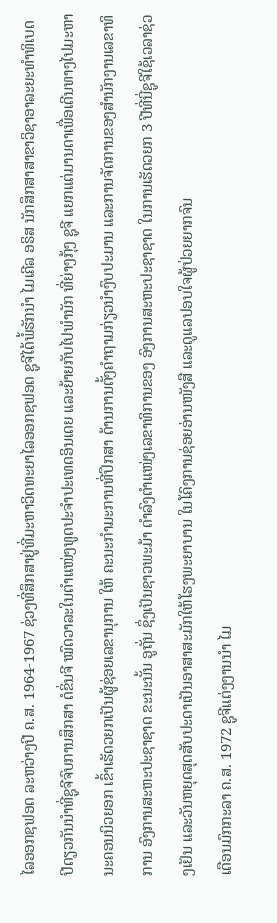ໄລອອກຊຟອດ ລະຫວ່າງປີ ຄ.ສ. 1964-1967 ຊ່ວງທີ່ສຶກສາຢູ່ທີ່ມະຫາວິດທະຍາໄລອອກຊຟອດ ຊູຈີໄດ້ພໍ້ຮັກນຳ ໄມເຄີລ ອຣິສ ນັກສຶກສາສາຂາວິຊາອາລະຍະທຳທິເບດ
ປີດຽວກັນນຳທີ່ຊູຈີຈົບການສຶກສາ ດໍຂິ່ນຈີ ໝົດວາລະໃນຕຳແໜ່ງທູດປະຈຳປະເທດອິນເດຍ ແລະຍ້າຍກັບໄປພຳນັກ ທີ່ຍ່າງກຸ້ງ ຊູຈີ ແຍກແຕ່ມານດາເພື່ອເດີນທາງໄປມະຫານະຄອນນິວຍອກ ເຂົ້າເຮັດວຍກເປັນຜູ້ຊ່ອຍເລຂານຸການ ໃຫ້ ຄະນະກຳມະການທີ່ປຶກສາ ດ້ານການຕັ້ງຄຳຖາມກ່ຽວນຳງົບປະມານ ແລະການຈັດການຂອງສຳນັກງານເລຂາທິການ ອົງການສະຫະປະຊາຊາດ ຂະນະນັ້ນ ອູຖັ່ນ ຊຶ່ງເປັນຊາວພະມ້າ ດຳລົງຕຳແໜ່ງເລຂາທິການຂອງ ອົງການສະຫະປະຊາຊາດ ໃນການເຮັດວຍກ 3 ປີທີ່ນີ່ຊູຈີໃຊ້ເວລາຊ່ວງເຢັນ ແລະວັນຫຍຸດສຸດສັບປະດາເປັນອາສາສະມັກໃຫ້ໂຮງພະຍາບານ ໃນໂຄົງການຊ່ອຍອ່ານໜັງສື ແລະດູແລປອບໃຈຜູ້ປ່ວຍຍາກຈົນ
ເດືອນມົກກະລາ ຄ.ສ. 1972 ຊູຈີແຕ່ງງານນຳ ໄມ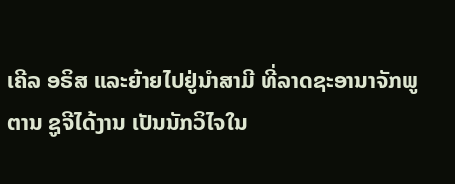ເຄີລ ອຣິສ ແລະຍ້າຍໄປຢູ່ນຳສາມີ ທີ່ລາດຊະອານາຈັກພູຕານ ຊູຈີໄດ້ງານ ເປັນນັກວິໄຈໃນ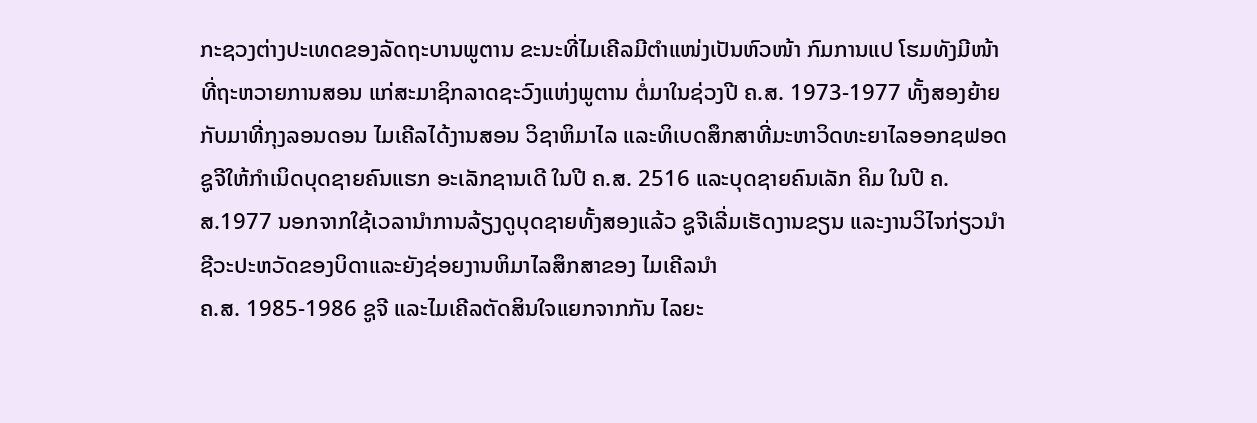ກະຊວງຕ່າງປະເທດຂອງລັດຖະບານພູຕານ ຂະນະທີ່ໄມເຄີລມີຕຳແໜ່ງເປັນຫົວໜ້າ ກົມການແປ ໂຮມທັງມີໜ້າທີ່ຖະຫວາຍການສອນ ແກ່ສະມາຊິກລາດຊະວົງແຫ່ງພູຕານ ຕໍ່ມາໃນຊ່ວງປີ ຄ.ສ. 1973-1977 ທັ້ງສອງຍ້າຍກັບມາທີ່ກຸງລອນດອນ ໄມເຄີລໄດ້ງານສອນ ວິຊາຫິມາໄລ ແລະທິເບດສຶກສາທີ່ມະຫາວິດທະຍາໄລອອກຊຟອດ ຊູຈີໃຫ້ກຳເນິດບຸດຊາຍຄົນແຮກ ອະເລັກຊານເດີ ໃນປີ ຄ.ສ. 2516 ແລະບຸດຊາຍຄົນເລັກ ຄິມ ໃນປີ ຄ.ສ.1977 ນອກຈາກໃຊ້ເວລານຳການລ້ຽງດູບຸດຊາຍທັ້ງສອງແລ້ວ ຊູຈີເລີ່ມເຮັດງານຂຽນ ແລະງານວິໄຈກ່ຽວນຳຊີວະປະຫວັດຂອງບິດາແລະຍັງຊ່ອຍງານຫິມາໄລສຶກສາຂອງ ໄມເຄີລນຳ
ຄ.ສ. 1985-1986 ຊູຈີ ແລະໄມເຄີລຕັດສິນໃຈແຍກຈາກກັນ ໄລຍະ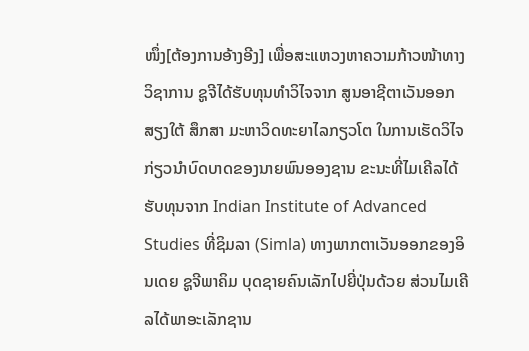ໜຶ່ງ[ຕ້ອງການອ້າງອີງ] ເພື່ອສະແຫວງຫາຄວາມກ້າວໜ້າທາງວິຊາການ ຊູຈີໄດ້ຮັບທຸນທຳວິໄຈຈາກ ສູນອາຊີຕາເວັນອອກສຽງໃຕ້ ສຶກສາ ມະຫາວິດທະຍາໄລກຽວໂຕ ໃນການເຮັດວິໄຈ ກ່ຽວນຳບົດບາດຂອງນາຍພົນອອງຊານ ຂະນະທີ່ໄມເຄີລໄດ້ຮັບທຸນຈາກ Indian Institute of Advanced Studies ທີ່ຊິມລາ (Simla) ທາງພາກຕາເວັນອອກຂອງອິນເດຍ ຊູຈີພາຄິມ ບຸດຊາຍຄົນເລັກໄປຍີ່ປຸ່ນດ້ວຍ ສ່ວນໄມເຄີລໄດ້ພາອະເລັກຊານ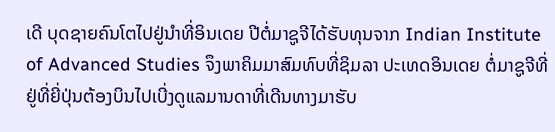ເດີ ບຸດຊາຍຄົນໂຕໄປຢູ່ນຳທີ່ອິນເດຍ ປີຕໍ່ມາຊູຈີໄດ້ຮັບທຸນຈາກ Indian Institute of Advanced Studies ຈຶງພາຄິມມາສົມທົບທີ່ຊິມລາ ປະເທດອິນເດຍ ຕໍ່ມາຊູຈີທີ່ຢູ່ທີ່ຍີ່ປຸ່ນຕ້ອງບິນໄປເບີ່ງດູແລມານດາທີ່ເດີນທາງມາຮັບ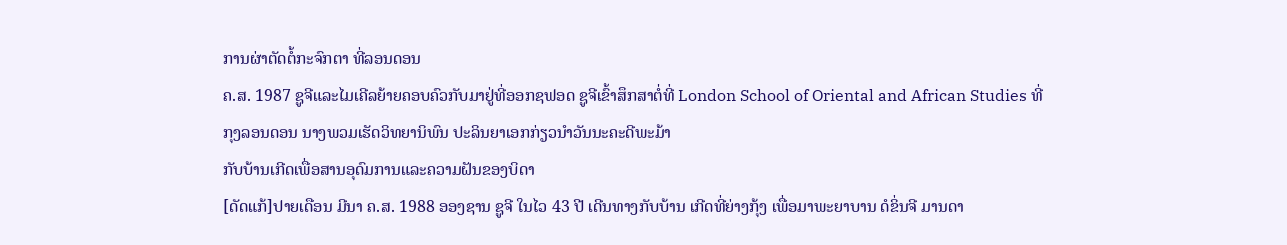ການຜ່າຕັດຕໍ້ກະຈົກຕາ ທີ່ລອນດອນ
ຄ.ສ. 1987 ຊູຈີແລະໄມເຄີລຍ້າຍຄອບຄົວກັບມາຢູ່ທີ່ອອກຊຟອດ ຊູຈີເຂົ້າສຶກສາຕໍ່ທີ່ London School of Oriental and African Studies ທີ່ກຸງລອນດອນ ນາງພວມເຮັດວິທຍານິພົນ ປະລິນຍາເອກກ່ຽວນຳວັນນະຄະດີພະມ້າ
ກັບບ້ານເກີດເພື່ອສານອຸດົມການແລະຄວາມຝັນຂອງບິດາ
[ດັດແກ້]ປາຍເດືອນ ມີນາ ຄ.ສ. 1988 ອອງຊານ ຊູຈີ ໃນໄວ 43 ປີ ເດີນທາງກັບບ້ານ ເກີດທີ່ຍ່າງກຸ້ງ ເພື່ອມາພະຍາບານ ດໍຂິ່ນຈີ ມານດາ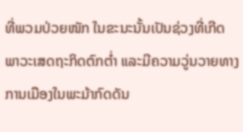ທີ່ພວມປ່ວຍໜັກ ໃນຂະນະນັ້ນເປັນຊ່ວງທີ່ເກີດພາວະເສດຖະກິດຕົກຕ່ຳ ແລະມີຄວາມວູ່ນວາຍທາງການເມືອງໃນພະມ້າກົດດັນ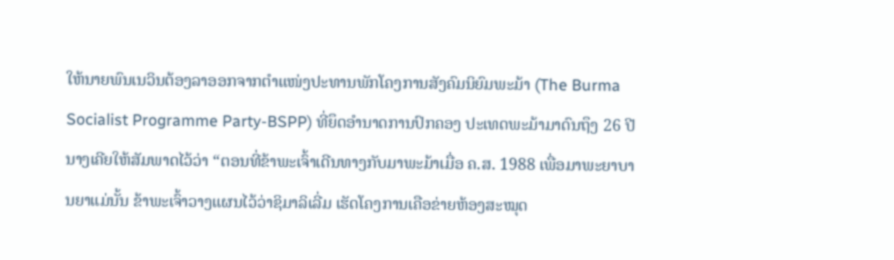ໃຫ້ນາຍພົນເນວິນຕ້ອງລາອອກຈາກຕຳແໜ່ງປະທານພັກໂຄງການສັງຄົມນິຍົມພະມ້າ (The Burma Socialist Programme Party-BSPP) ທີ່ຍຶດອຳນາດການປົກຄອງ ປະເທດພະມ້າມາດົນຖຶງ 26 ປີ ນາງເຄີຍໃຫ້ສັມພາດໄວ້ວ່າ “ຕອນທີ່ຂ້າພະເຈົ້າເດີນທາງກັບມາພະມ້າເມື່ອ ຄ.ສ. 1988 ເພື່ອມາພະຍາບານຍາແມ່ນັ້ນ ຂ້າພະເຈົ້າວາງແຜນໄວ້ວ່າຊິມາລິເລີ່ມ ເຮັດໂຄງການເຄືອຂ່າຍຫ້ອງສະໝຸດ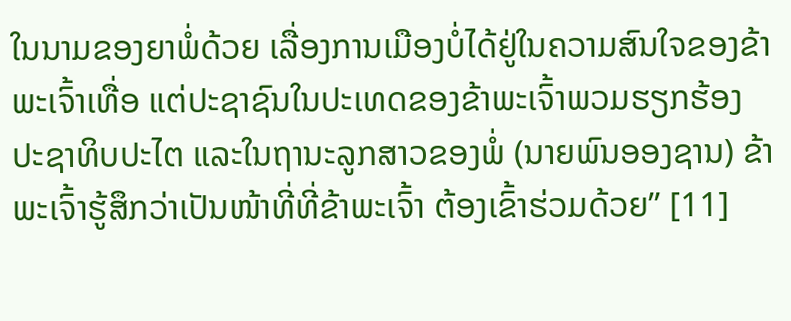ໃນນາມຂອງຍາພໍ່ດ້ວຍ ເລື່ອງການເມືອງບໍ່ໄດ້ຢູ່ໃນຄວາມສົນໃຈຂອງຂ້າພະເຈົ້າເທື່ອ ແຕ່ປະຊາຊົນໃນປະເທດຂອງຂ້າພະເຈົ້າພວມຮຽກຮ້ອງ ປະຊາທິບປະໄຕ ແລະໃນຖານະລູກສາວຂອງພໍ່ (ນາຍພົນອອງຊານ) ຂ້າພະເຈົ້າຮູ້ສຶກວ່າເປັນໜ້າທີ່ທີ່ຂ້າພະເຈົ້າ ຕ້ອງເຂົ້າຮ່ວມດ້ວຍ” [11]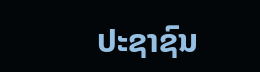ປະຊາຊົນ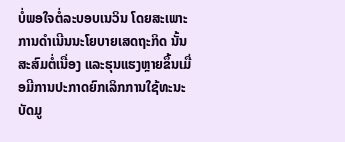ບໍ່ພອໃຈຕໍ່ລະບອບເນວິນ ໂດຍສະເພາະການດຳເນີນນະໂຍບາຍເສດຖະກິດ ນັ້ນສະສົມຕໍ່ເນື່ອງ ແລະຮຸນແຮງຫຼາຍຂຶ້ນເມື່ອມີການປະກາດຍົກເລິກການໃຊ້ທະນະບັດມູ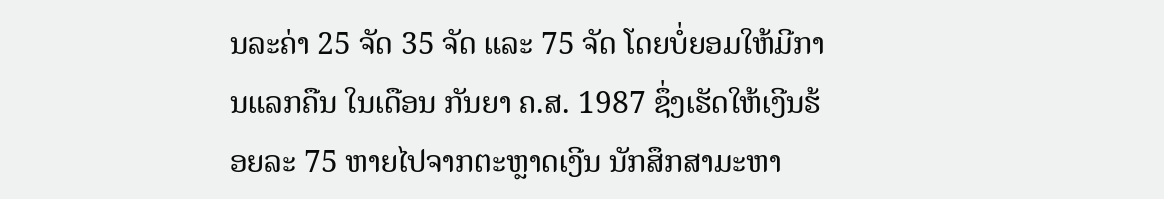ນລະຄ່າ 25 ຈັດ 35 ຈັດ ແລະ 75 ຈັດ ໂດຍບໍ່ຍອມໃຫ້ມີການແລກຄືນ ໃນເດືອນ ກັນຍາ ຄ.ສ. 1987 ຊຶ່ງເຮັດໃຫ້ເງີນຮ້ອຍລະ 75 ຫາຍໄປຈາກຕະຫຼາດເງີນ ນັກສຶກສາມະຫາ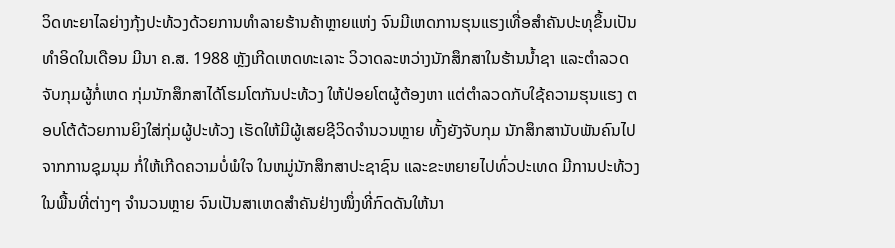ວິດທະຍາໄລຍ່າງກຸ້ງປະທ້ວງດ້ວຍການທຳລາຍຮ້ານຄ້າຫຼາຍແຫ່ງ ຈົນມີເຫດການຮຸນແຮງເທື່ອສຳຄັນປະທຸຂຶ້ນເປັນທຳອິດໃນເດືອນ ມີນາ ຄ.ສ. 1988 ຫຼັງເກີດເຫດທະເລາະ ວິວາດລະຫວ່າງນັກສຶກສາໃນຮ້ານນ້ຳຊາ ແລະຕຳລວດຈັບກຸມຜູ້ກໍ່ເຫດ ກຸ່ມນັກສຶກສາໄດ້ໂຮມໂຕກັນປະທ້ວງ ໃຫ້ປ່ອຍໂຕຜູ້ຕ້ອງຫາ ແຕ່ຕຳລວດກັບໃຊ້ຄວາມຮຸນແຮງ ຕອບໂຕ້ດ້ວຍການຍິງໃສ່ກຸ່ມຜູ້ປະທ້ວງ ເຮັດໃຫ້ມີຜູ້ເສຍຊີວິດຈຳນວນຫຼາຍ ທັ້ງຍັງຈັບກຸມ ນັກສຶກສານັບພັນຄົນໄປຈາກການຊຸມນຸມ ກໍ່ໃຫ້ເກີດຄວາມບໍ່ພໍໃຈ ໃນຫມູ່ນັກສຶກສາປະຊາຊົນ ແລະຂະຫຍາຍໄປທົ່ວປະເທດ ມີການປະທ້ວງໃນພື້ນທີ່ຕ່າງໆ ຈຳນວນຫຼາຍ ຈົນເປັນສາເຫດສຳຄັນຢ່າງໜຶ່ງທີ່ກົດດັນໃຫ້ນາ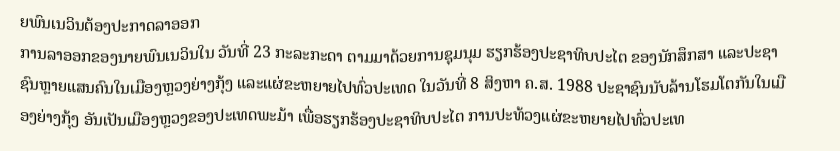ຍພົນເນວິນຕ້ອງປະກາດລາອອກ
ການລາອອກຂອງນາຍພົນເນວິນໃນ ວັນທີ່ 23 ກະລະກະດາ ຕາມມາດ້ວຍການຊຸມນຸມ ຮຽກຮ້ອງປະຊາທິບປະໄຕ ຂອງນັກສຶກສາ ແລະປະຊາຊົນຫຼາຍແສນຄົນໃນເມືອງຫຼວງຍ່າງກຸ້ງ ແລະແຜ່ຂະຫຍາຍໄປທົ່ວປະເທດ ໃນວັນທີ່ 8 ສິງຫາ ຄ.ສ. 1988 ປະຊາຊົນນັບລ້ານໂຮມໂຕກັນໃນເມືອງຍ່າງກຸ້ງ ອັນເປັນເມືອງຫຼວງຂອງປະເທດພະມ້າ ເພື່ອຮຽກຮ້ອງປະຊາທິບປະໄຕ ການປະທ້ວງແຜ່ຂະຫຍາຍໄປທົ່ວປະເທ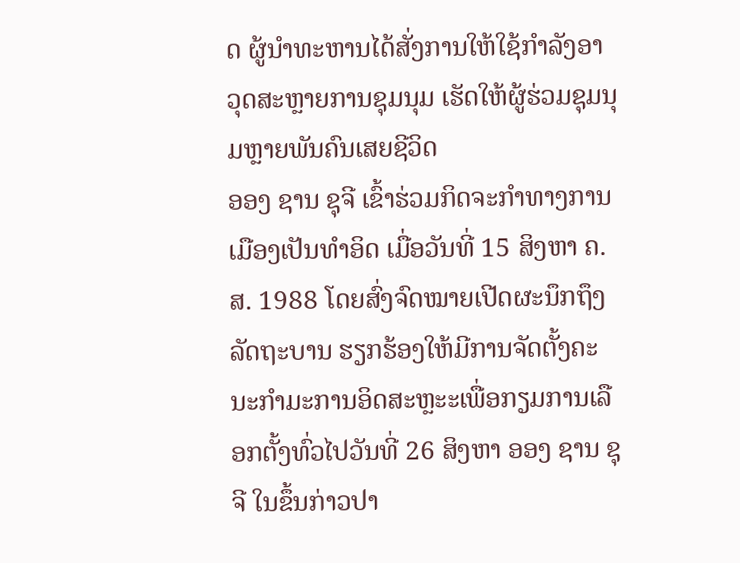ດ ຜູ້ນຳທະຫານໄດ້ສັ່ງການໃຫ້ໃຊ້ກຳລັງອາວຸດສະຫຼາຍການຊຸມນຸມ ເຮັດໃຫ້ຜູ້ຮ່ວມຊຸມນຸມຫຼາຍພັນຄົນເສຍຊີວິດ
ອອງ ຊານ ຊຸຈີ ເຂົ້າຮ່ວມກິດຈະກຳທາງການເມືອງເປັນທຳອິດ ເມື່ອວັນທີ່ 15 ສິງຫາ ຄ.ສ. 1988 ໂດຍສົ່ງຈົດໝາຍເປີດຜະນຶກຖຶງລັດຖະບານ ຮຽກຮ້ອງໃຫ້ມີການຈັດຕັ້ງຄະນະກຳມະການອິດສະຫຼະະເພື່ອກຽມການເລືອກຕັ້ງທົ່ວໄປວັນທີ່ 26 ສິງຫາ ອອງ ຊານ ຊຸຈີ ໃນຂຶ້ນກ່າວປາ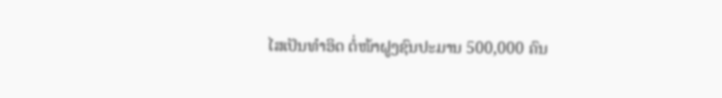ໄສເປັນທຳອິດ ຕໍ່ໜ້າຝູງຊົນປະມານ 500,000 ຄົນ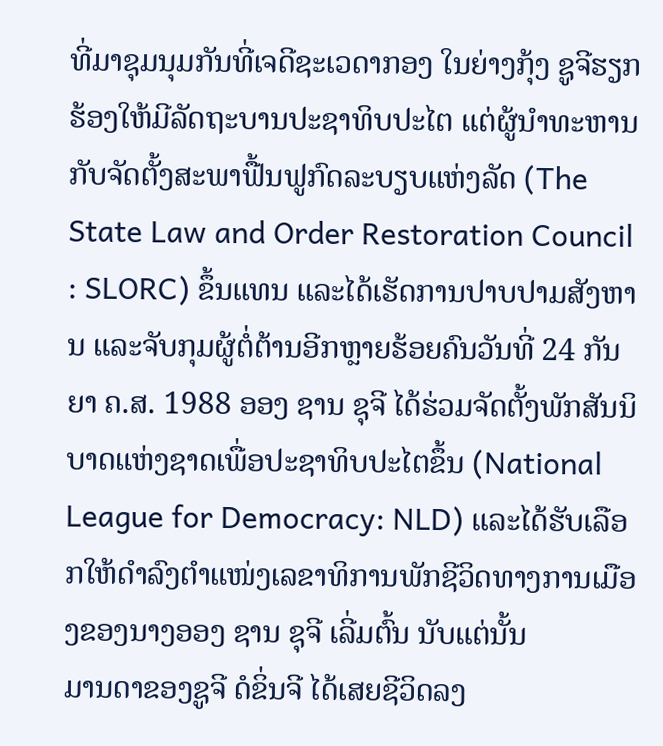ທີ່ມາຊຸມນຸມກັນທີ່ເຈດີຊະເວດາກອງ ໃນຍ່າງກຸ້ງ ຊູຈີຮຽກຮ້ອງໃຫ້ມີລັດຖະບານປະຊາທິບປະໄຕ ແຕ່ຜູ້ນຳທະຫານກັບຈັດຕັ້ງສະພາຟື້ນຟູກົດລະບຽບແຫ່ງລັດ (The State Law and Order Restoration Council : SLORC) ຂຶ້ນແທນ ແລະໄດ້ເຮັດການປາບປາມສັງຫານ ແລະຈັບກຸມຜູ້ຕໍ່ຕ້ານອີກຫຼາຍຮ້ອຍຄົນວັນທີ່ 24 ກັນຍາ ຄ.ສ. 1988 ອອງ ຊານ ຊຸຈີ ໄດ້ຮ່ວມຈັດຕັ້ງພັກສັນນິບາດແຫ່ງຊາດເພື່ອປະຊາທິບປະໄຕຂຶ້ນ (National League for Democracy: NLD) ແລະໄດ້ຮັບເລືອກໃຫ້ດຳລົງຕຳແໜ່ງເລຂາທິການພັກຊີວິດທາງການເມືອງຂອງນາງອອງ ຊານ ຊຸຈີ ເລີ່ມຕົ້ນ ນັບແຕ່ນັ້ນ
ມານດາຂອງຊູຈີ ດໍຂິ່ນຈີ ໄດ້ເສຍຊີວິດລງ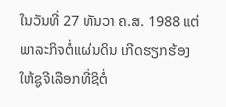ໃນວັນທີ່ 27 ທັນວາ ຄ.ສ. 1988 ແຕ່ພາລະກິຈຕໍ່ແຜ່ນດິນ ເກີດຮຽກຮ້ອງໃຫ້ຊູຈີເລືອກທີ່ຊິຕໍ່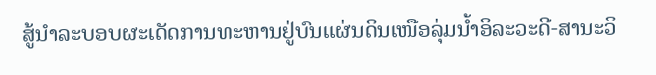ສູ້ນຳລະບອບຜະເດັດການທະຫານຢູ່ບົນແຜ່ນດິນເໜືອລຸ່ມນ້ຳອິລະວະດີ-ສານະວິ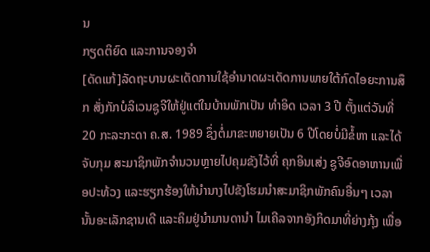ນ
ກຽດຕິຍົດ ແລະການຈອງຈຳ
[ດັດແກ້]ລັດຖະບານຜະເດັດການໃຊ້ອຳນາດຜະເດັດການພາຍໃຕ້ກົດໄອຍະການສຶກ ສັ່ງກັກບໍລິເວນຊູຈີໃຫ້ຢູ່ແຕ່ໃນບ້ານພັກເປັນ ທຳອິດ ເວລາ 3 ປີ ຕັ້ງແຕ່ວັນທີ່ 20 ກະລະກະດາ ຄ.ສ. 1989 ຊຶ່ງຕໍ່ມາຂະຫຍາຍເປັນ 6 ປີໂດຍບໍ່ມີຂໍ້ຫາ ແລະໄດ້ຈັບກຸມ ສະມາຊິກພັກຈຳນວນຫຼາຍໄປຄຸມຂັງໄວ້ທີ່ ຄຸກອິນເສ່ງ ຊູຈີອົດອາຫານເພື່ອປະທ້ວງ ແລະຮຽກຮ້ອງໃຫ້ນຳນາງໄປຂັງໂຮມນຳສະມາຊິກພັກຄົນອື່ນໆ ເວລານັ້ນອະເລັກຊານເດີ ແລະຄິມຢູ່ນຳມານດານຳ ໄມເຄີລຈາກອັງກິດມາທີ່ຍ່າງກຸ້ງ ເພື່ອ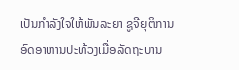ເປັນກຳລັງໃຈໃຫ້ພັນລະຍາ ຊູຈີຍຸຕິການອົດອາຫານປະທ້ວງເມື່ອລັດຖະບານ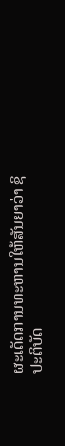ຜະເດັດການທະຫານໃຫ້ສັນຍາວ່າ ຊິປະຕິບັດ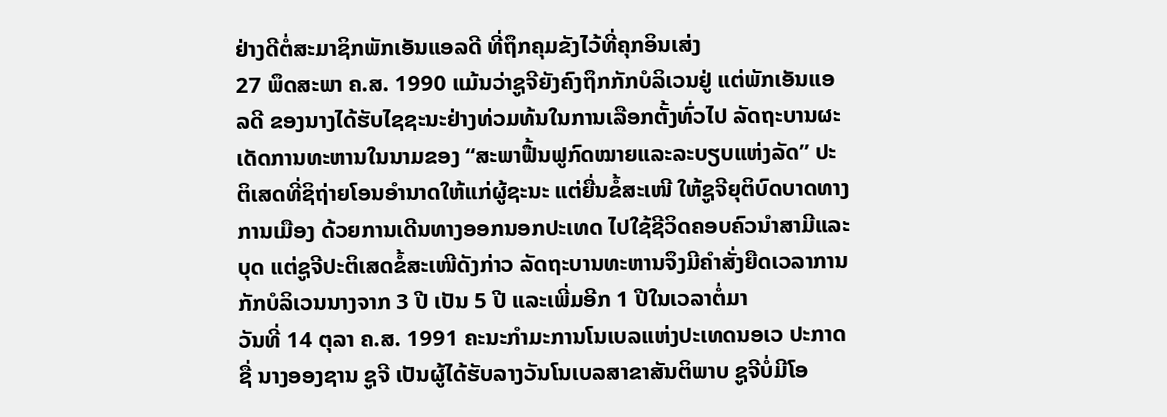ຢ່າງດີຕໍ່ສະມາຊິກພັກເອັນແອລດີ ທີ່ຖຶກຄຸມຂັງໄວ້ທີ່ຄຸກອິນເສ່ງ
27 ພຶດສະພາ ຄ.ສ. 1990 ແມ້ນວ່າຊູຈີຍັງຄົງຖຶກກັກບໍລິເວນຢູ່ ແຕ່ພັກເອັນແອລດີ ຂອງນາງໄດ້ຮັບໄຊຊະນະຢ່າງທ່ວມທ້ນໃນການເລືອກຕັ້ງທົ່ວໄປ ລັດຖະບານຜະເດັດການທະຫານໃນນາມຂອງ “ສະພາຟື້ນຟູກົດໝາຍແລະລະບຽບແຫ່ງລັດ” ປະຕິເສດທີ່ຊິຖ່າຍໂອນອຳນາດໃຫ້ແກ່ຜູ້ຊະນະ ແຕ່ຍື່ນຂໍ້ສະເໜີ ໃຫ້ຊູຈີຍຸຕິບົດບາດທາງການເມືອງ ດ້ວຍການເດີນທາງອອກນອກປະເທດ ໄປໃຊ້ຊີວິດຄອບຄົວນຳສາມີແລະບຸດ ແຕ່ຊູຈີປະຕິເສດຂໍ້ສະເໜີດັງກ່າວ ລັດຖະບານທະຫານຈຶງມີຄຳສັ່ງຍືດເວລາການກັກບໍລິເວນນາງຈາກ 3 ປີ ເປັນ 5 ປີ ແລະເພີ່ມອີກ 1 ປີໃນເວລາຕໍ່ມາ
ວັນທີ່ 14 ຕຸລາ ຄ.ສ. 1991 ຄະນະກຳມະການໂນເບລແຫ່ງປະເທດນອເວ ປະກາດຊື່ ນາງອອງຊານ ຊູຈີ ເປັນຜູ້ໄດ້ຮັບລາງວັນໂນເບລສາຂາສັນຕິພາບ ຊູຈີບໍ່ມີໂອ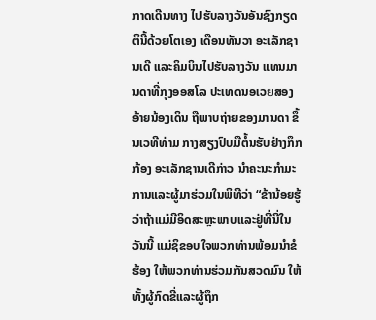ກາດເດີນທາງ ໄປຮັບລາງວັນອັນຊົງກຽດຕິນີ້ດ້ວຍໂຕເອງ ເດືອນທັນວາ ອະເລັກຊານເດີ ແລະຄິມບິນໄປຮັບລາງວັນ ແທນມານດາທີ່ກຸງອອສໂລ ປະເທດນອເວยສອງອ້າຍນ້ອງເດິນ ຖືພາບຖ່າຍຂອງມານດາ ຂຶ້ນເວທີທ່າມ ກາງສຽງປົບມືຕໍ້ນຮັບຢ່າງກຶກກ້ອງ ອະເລັກຊານເດີກ່າວ ນຳຄະນະກຳມະການແລະຜູ້ມາຮ່ວມໃນພິທີວ່າ “ຂ້ານ້ອຍຮູ້ວ່າຖ້າແມ່ມີອິດສະຫຼະພາບແລະຢູ່ທີ່ນີ່ໃນວັນນີ້ ແມ່ຊິຂອບໃຈພວກທ່ານພ້ອມນຳຂໍຮ້ອງ ໃຫ້ພວກທ່ານຮ່ວມກັນສວດມົນ ໃຫ້ທັ້ງຜູ້ກົດຂີ່ແລະຜູ້ຖຶກ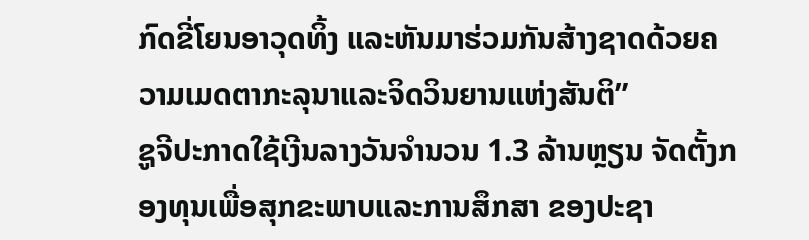ກົດຂີ່ໂຍນອາວຸດທິ້ງ ແລະຫັນມາຮ່ວມກັນສ້າງຊາດດ້ວຍຄວາມເມດຕາກະລຸນາແລະຈິດວິນຍານແຫ່ງສັນຕິ”
ຊູຈີປະກາດໃຊ້ເງີນລາງວັນຈຳນວນ 1.3 ລ້ານຫຼຽນ ຈັດຕັ້ງກອງທຸນເພື່ອສຸກຂະພາບແລະການສຶກສາ ຂອງປະຊາ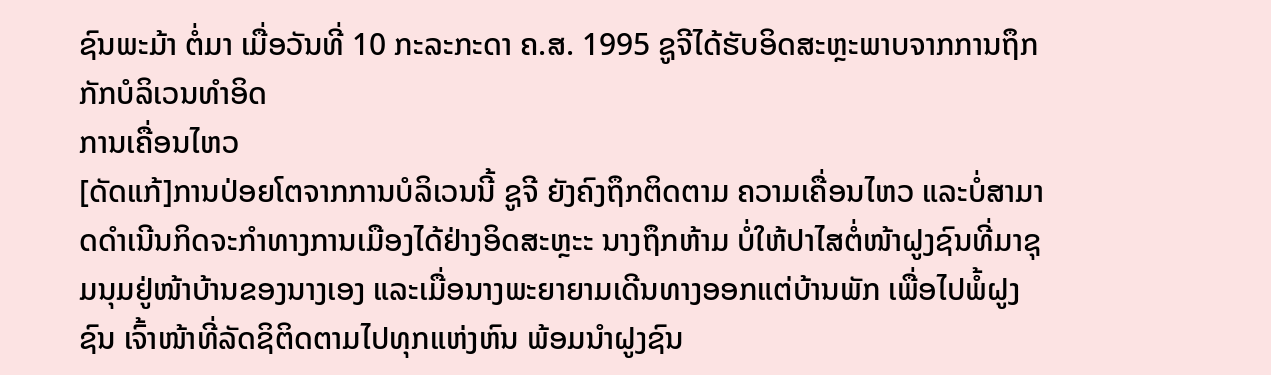ຊົນພະມ້າ ຕໍ່ມາ ເມື່ອວັນທີ່ 10 ກະລະກະດາ ຄ.ສ. 1995 ຊູຈີໄດ້ຮັບອິດສະຫຼະພາບຈາກການຖຶກກັກບໍລິເວນທຳອິດ
ການເຄື່ອນໄຫວ
[ດັດແກ້]ການປ່ອຍໂຕຈາກການບໍລິເວນນີ້ ຊູຈີ ຍັງຄົງຖຶກຕິດຕາມ ຄວາມເຄື່ອນໄຫວ ແລະບໍ່ສາມາດດຳເນີນກິດຈະກຳທາງການເມືອງໄດ້ຢ່າງອິດສະຫຼະະ ນາງຖຶກຫ້າມ ບໍ່ໃຫ້ປາໄສຕໍ່ໜ້າຝູງຊົນທີ່ມາຊຸມນຸມຢູ່ໜ້າບ້ານຂອງນາງເອງ ແລະເມື່ອນາງພະຍາຍາມເດີນທາງອອກແຕ່ບ້ານພັກ ເພື່ອໄປພໍ້ຝູງຊົນ ເຈົ້າໜ້າທີ່ລັດຊິຕິດຕາມໄປທຸກແຫ່ງຫົນ ພ້ອມນຳຝູງຊົນ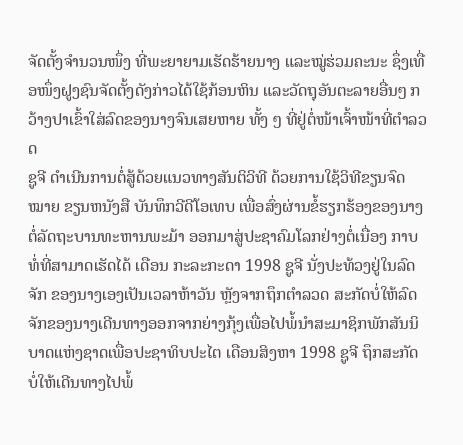ຈັດຕັ້ງຈຳນວນໜຶ່ງ ທີ່ພະຍາຍາມເຮັດຮ້າຍນາງ ແລະໝູ່ຮ່ວມຄະນະ ຊຶ່ງເທື່ອໜຶ່ງຝູງຊົນຈັດຕັ້ງດັງກ່າວໄດ້ໃຊ້ກ້ອນຫິນ ແລະວັດຖຸອັນຕະລາຍອື່ນໆ ກວ້າງປາເຂົ້າໃສ່ລົດຂອງນາງຈົນເສຍຫາຍ ທັ້ງ ໆ ທີ່ຢູ່ຕໍ່ໜ້າເຈົ້າໜ້າທີ່ຕຳລວດ
ຊູຈີ ດຳເນີນການຕໍ່ສູ້ດ້ວຍແນວທາງສັນຕິວິທີ ດ້ວຍການໃຊ້ວິທີຂຽນຈົດໝາຍ ຂຽນຫນັງສື ບັນທຶກວີດີໂອເທບ ເພື່ອສົ່ງຜ່ານຂໍ້ຮຽກຮ້ອງຂອງນາງ ຕໍ່ລັດຖະບານທະຫານພະມ້າ ອອກມາສູ່ປະຊາຄົມໂລກຢ່າງຕໍ່ເນື່ອງ ກາບທໍ່ທີ່ສາມາດເຮັດໄດ້ ເດືອນ ກະລະກະດາ 1998 ຊູຈີ ນັ່ງປະທ້ວງຢູ່ໃນລົດຈັກ ຂອງນາງເອງເປັນເວລາຫ້າວັນ ຫຼັງຈາກຖຶກຕຳລວດ ສະກັດບໍ່ໃຫ້ລົດຈັກຂອງນາງເດີນທາງອອກຈາກຍ່າງກຸ້ງເພື່ອໄປພໍ້ນຳສະມາຊິກພັກສັນນິບາດແຫ່ງຊາດເພື່ອປະຊາທິບປະໄຕ ເດືອນສິງຫາ 1998 ຊູຈີ ຖຶກສະກັດ ບໍ່ໃຫ້ເດີນທາງໄປພໍ້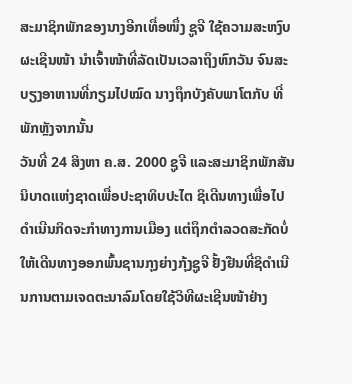ສະມາຊິກພັກຂອງນາງອີກເທື່ອໜຶ່ງ ຊູຈີ ໃຊ້ຄວາມສະຫງົບ ຜະເຊີນໜ້າ ນຳເຈົ້າໜ້າທີ່ລັດເປັນເວລາຖຶງຫົກວັນ ຈົນສະບຽງອາຫານທີ່ກຽມໄປໝົດ ນາງຖຶກບັງຄັບພາໂຕກັບ ທີ່ພັກຫຼັງຈາກນັ້ນ
ວັນທີ່ 24 ສິງຫາ ຄ.ສ. 2000 ຊູຈີ ແລະສະມາຊິກພັກສັນນິບາດແຫ່ງຊາດເພື່ອປະຊາທິບປະໄຕ ຊິເດີນທາງເພື່ອໄປດຳເນີນກິດຈະກຳທາງການເມືອງ ແຕ່ຖຶກຕຳລວດສະກັດບໍ່ໃຫ້ເດີນທາງອອກພົ້ນຊານກຸງຍ່າງກຸ້ງຊູຈີ ຢັ້ງຢືນທີ່ຊິດຳເນີນການຕາມເຈດຕະນາລົມໂດຍໃຊ້ວິທີຜະເຊີນໜ້າຢ່າງ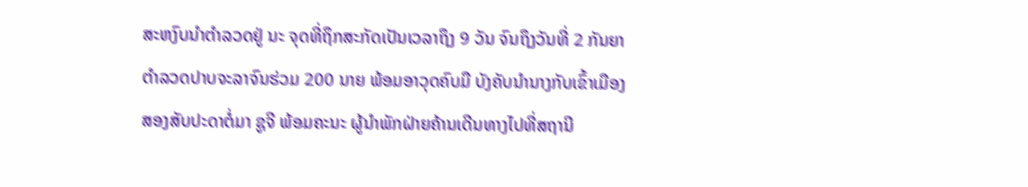ສະຫງົບນຳຕຳລວດຢູ່ ນະ ຈຸດທີ່ຖຶກສະກັດເປັນເວລາຖຶງ 9 ວັນ ຈົນຖຶງວັນທີ່ 2 ກັນຍາ ຕຳລວດປາບຈະລາຈົນຮ່ວມ 200 ນາຍ ພ້ອມອາວຸດຄົບມື ບັງຄັບນຳນາງກັບເຂົ້າເມືອງ
ສອງສັບປະດາຕໍ່ມາ ຊູຈີ ພ້ອມຄະນະ ຜູ້ນຳພັກຝ່າຍຄ້ານເດີນທາງໄປທີ່ສຖານີ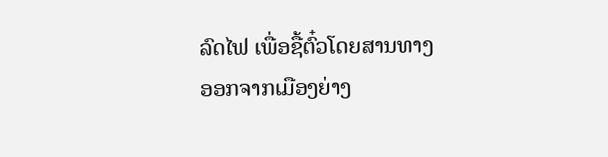ລົດໄຟ ເພື່ອຊື້ຕົ໋ວໂດຍສານທາງອອກຈາກເມືອງຍ່າງ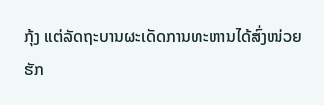ກຸ້ງ ແຕ່ລັດຖະບານຜະເດັດການທະຫານໄດ້ສົ່ງໜ່ວຍຮັກ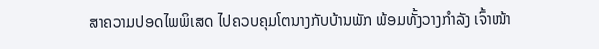ສາຄວາມປອດໄພພິເສດ ໄປຄວບຄຸມໂຕນາງກັບບ້ານພັກ ພ້ອມທັ້ງວາງກຳລັງ ເຈົ້າໜ້າ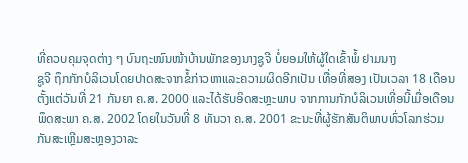ທີ່ຄວບຄຸມຈຸດຕ່າງ ໆ ບົນຖະໜົນໜ້າບ້ານພັກຂອງນາງຊູຈີ ບໍ່ຍອມໃຫ້ຜູ້ໃດເຂົ້າພໍ້ ຢາມນາງ
ຊູຈີ ຖຶກກັກບໍລິເວນໂດຍປາດສະຈາກຂໍ້ກ່າວຫາແລະຄວາມຜິດອີກເປັນ ເທື່ອທີ່ສອງ ເປັນເວລາ 18 ເດືອນ ຕັ້ງແຕ່ວັນທີ່ 21 ກັນຍາ ຄ.ສ. 2000 ແລະໄດ້ຮັບອິດສະຫຼະພາບ ຈາກການກັກບໍລິເວນເທີ່ອນີ້ເມື່ອເດືອນພຶດສະພາ ຄ.ສ. 2002 ໂດຍໃນວັນທີ່ 8 ທັນວາ ຄ.ສ. 2001 ຂະນະທີ່ຜູ້ຮັກສັນຕິພາບທົ່ວໂລກຮ່ວມກັນສະເຫຼີມສະຫຼອງວາລະ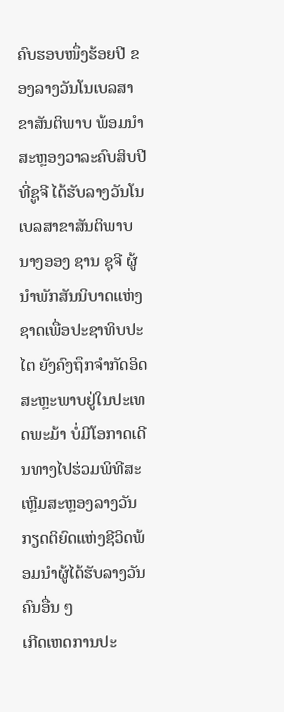ຄົບຮອບໜຶ່ງຮ້ອຍປີ ຂອງລາງວັນໂນເບລສາຂາສັນຕິພາບ ພ້ອມນຳສະຫຼອງວາລະຄົບສິບປີທີ່ຊູຈີ ໄດ້ຮັບລາງວັນໂນເບລສາຂາສັນຕິພາບ ນາງອອງ ຊານ ຊຸຈີ ຜູ້ນຳພັກສັນນິບາດແຫ່ງຊາດເພື່ອປະຊາທິບປະໄຕ ຍັງຄົງຖຶກຈຳກັດອິດສະຫຼະພາບຢູ່ໃນປະເທດພະມ້າ ບໍ່ມີໂອກາດເດີນທາງໄປຮ່ວມພິທີສະເຫຼີມສະຫຼອງລາງວັນກຽດຕິຍົດແຫ່ງຊີວິດພ້ອມນຳຜູ້ໄດ້ຮັບລາງວັນຄົນອື່ນ ໆ
ເກີດເຫດການປະ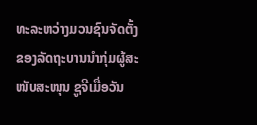ທະລະຫວ່າງມວນຊົນຈັດຕັ້ງ ຂອງລັດຖະບານນຳກຸ່ມຜູ້ສະໜັບສະໜຸນ ຊູຈີເມື່ອວັນ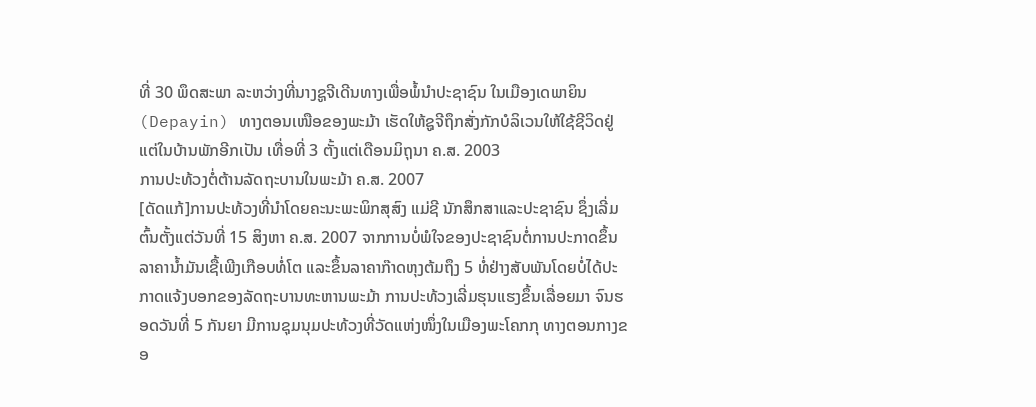ທີ່ 30 ພຶດສະພາ ລະຫວ່າງທີ່ນາງຊູຈີເດີນທາງເພື່ອພໍ້ນຳປະຊາຊົນ ໃນເມືອງເດພາຍິນ (Depayin) ທາງຕອນເໜືອຂອງພະມ້າ ເຮັດໃຫ້ຊູຈີຖຶກສັ່ງກັກບໍລິເວນໃຫ້ໃຊ້ຊີວິດຢູ່ແຕ່ໃນບ້ານພັກອີກເປັນ ເທື່ອທີ່ 3 ຕັ້ງແຕ່ເດືອນມິຖຸນາ ຄ.ສ. 2003
ການປະທ້ວງຕໍ່ຕ້ານລັດຖະບານໃນພະມ້າ ຄ.ສ. 2007
[ດັດແກ້]ການປະທ້ວງທີ່ນຳໂດຍຄະນະພະພິກສຸສົງ ແມ່ຊີ ນັກສຶກສາແລະປະຊາຊົນ ຊຶ່ງເລີ່ມຕົ້ນຕັ້ງແຕ່ວັນທີ່ 15 ສິງຫາ ຄ.ສ. 2007 ຈາກການບໍ່ພໍໃຈຂອງປະຊາຊົນຕໍ່ການປະກາດຂຶ້ນລາຄານ້ຳມັນເຊື້ເພີງເກືອບທໍ່ໂຕ ແລະຂຶ້ນລາຄາກ໊າດຫຸງຕ້ມຖຶງ 5 ທໍ່ຢ່າງສັບພັນໂດຍບໍ່ໄດ້ປະກາດແຈ້ງບອກຂອງລັດຖະບານທະຫານພະມ້າ ການປະທ້ວງເລີ່ມຮຸນແຮງຂຶ້ນເລື່ອຍມາ ຈົນຮອດວັນທີ່ 5 ກັນຍາ ມີການຊຸມນຸມປະທ້ວງທີ່ວັດແຫ່ງໜຶ່ງໃນເມືອງພະໂຄກກຸ ທາງຕອນກາງຂອ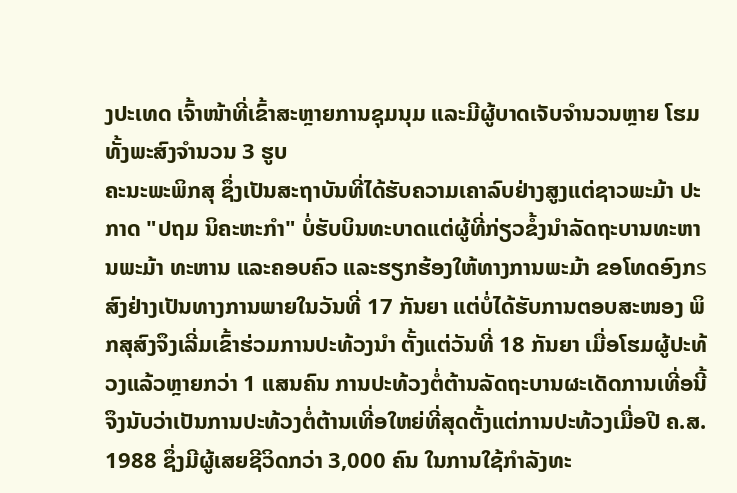ງປະເທດ ເຈົ້າໜ້າທີ່ເຂົ້າສະຫຼາຍການຊຸມນຸມ ແລະມີຜູ້ບາດເຈັບຈຳນວນຫຼາຍ ໂຮມທັ້ງພະສົງຈຳນວນ 3 ຮູບ
ຄະນະພະພິກສຸ ຊຶ່ງເປັນສະຖາບັນທີ່ໄດ້ຮັບຄວາມເຄາລົບຢ່າງສູງແຕ່ຊາວພະມ້າ ປະກາດ "ປຖມ ນິຄະຫະກຳ" ບໍ່ຮັບບິນທະບາດແຕ່ຜູ້ທີ່ກ່ຽວຂໍ້ງນຳລັດຖະບານທະຫານພະມ້າ ທະຫານ ແລະຄອບຄົວ ແລະຮຽກຮ້ອງໃຫ້ທາງການພະມ້າ ຂອໂທດອົງກรສົງຢ່າງເປັນທາງການພາຍໃນວັນທີ່ 17 ກັນຍາ ແຕ່ບໍ່ໄດ້ຮັບການຕອບສະໜອງ ພິກສຸສົງຈຶງເລີ່ມເຂົ້າຮ່ວມການປະທ້ວງນຳ ຕັ້ງແຕ່ວັນທີ່ 18 ກັນຍາ ເມື່ອໂຮມຜູ້ປະທ້ວງແລ້ວຫຼາຍກວ່າ 1 ແສນຄົນ ການປະທ້ວງຕໍ່ຕ້ານລັດຖະບານຜະເດັດການເທີ່ອນີ້ຈຶງນັບວ່າເປັນການປະທ້ວງຕໍ່ຕ້ານເທີ່ອໃຫຍ່ທີ່ສຸດຕັ້ງແຕ່ການປະທ້ວງເມື່ອປີ ຄ.ສ. 1988 ຊຶ່ງມີຜູ້ເສຍຊີວິດກວ່າ 3,000 ຄົນ ໃນການໃຊ້ກຳລັງທະ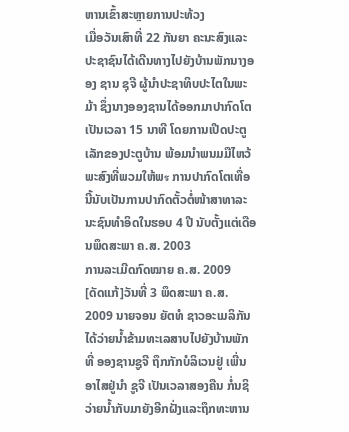ຫານເຂົ້າສະຫຼາຍການປະທ້ວງ
ເມື່ອວັນເສົາທີ່ 22 ກັນຍາ ຄະນະສົງແລະປະຊາຊົນໄດ້ເດີນທາງໄປຍັງບ້ານພັກນາງອອງ ຊານ ຊຸຈີ ຜູ້ນຳປະຊາທິບປະໄຕໃນພະມ້າ ຊຶ່ງນາງອອງຊານໄດ້ອອກມາປາກົດໂຕເປັນເວລາ 15 ນາທີ ໂດຍການເປີດປະຕູເລັກຂອງປະຕູບ້ານ ພ້ອມນຳພນມມືໄຫວ້ພະສົງທີ່ພວມໃຫ້ພร ການປາກົດໂຕເທື່ອນີ້ນັບເປັນການປາກົດຕັ້ວຕໍ່ໜ້າສາທາລະນະຊົນທຳອິດໃນຮອບ 4 ປີ ນັບຕັ້ງແຕ່ເດືອນພຶດສະພາ ຄ.ສ. 2003
ການລະເມີດກົດໝາຍ ຄ.ສ. 2009
[ດັດແກ້]ວັນທີ່ 3 ພຶດສະພາ ຄ.ສ. 2009 ນາຍຈອນ ຍັຕທໍ ຊາວອະເມລິກັນ ໄດ້ວ່າຍນ້ຳຂ້າມທະເລສາບໄປຍັງບ້ານພັກທີ່ ອອງຊານຊູຈີ ຖຶກກັກບໍລິເວນຢູ່ ເພີ່ນອາໄສຢູ່ນຳ ຊູຈີ ເປັນເວລາສອງຄືນ ກໍ່ນຊິວ່າຍນ້ຳກັບມາຍັງອີກຝັ່ງແລະຖຶກທະຫານ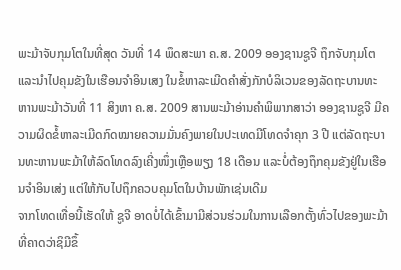ພະມ້າຈັບກຸມໂຕໃນທີ່ສຸດ ວັນທີ່ 14 ພຶດສະພາ ຄ.ສ. 2009 ອອງຊານຊູຈີ ຖຶກຈັບກຸມໂຕແລະນຳໄປຄຸມຂັງໃນເຮືອນຈຳອິນເສງ ໃນຂໍ້ຫາລະເມີດຄຳສັ່ງກັກບໍລິເວນຂອງລັດຖະບານທະຫານພະມ້າວັນທີ່ 11 ສິງຫາ ຄ.ສ. 2009 ສານພະມ້າອ່ານຄຳພິພາກສາວ່າ ອອງຊານຊູຈີ ມີຄວາມຜິດຂໍ້ຫາລະເມີດກົດໝາຍຄວາມມັ່ນຄົງພາຍໃນປະເທດມີໂທດຈຳຄຸກ 3 ປີ ແຕ່ລັດຖະບານທະຫານພະມ້າໃຫ້ລົດໂທດລົງເຄີ່ງໜຶ່ງເຫຼືອພຽງ 18 ເດືອນ ແລະບໍ່ຕ້ອງຖຶກຄຸມຂັງຢູ່ໃນເຮືອນຈຳອິນເສ່ງ ແຕ່ໃຫ້ກັບໄປຖຶກຄວບຄຸມໂຕໃນບ້ານພັກເຊ່ນເດີມ
ຈາກໂທດເທື່ອນີ້ເຮັດໃຫ້ ຊູຈີ ອາດບໍ່ໄດ້ເຂົ້າມາມີສ່ວນຮ່ວມໃນການເລືອກຕັ້ງທົ່ວໄປຂອງພະມ້າທີ່ຄາດວ່າຊິມີຂຶ້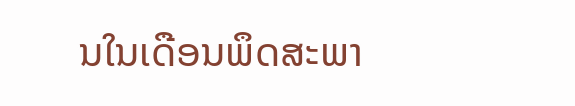ນໃນເດືອນພຶດສະພາ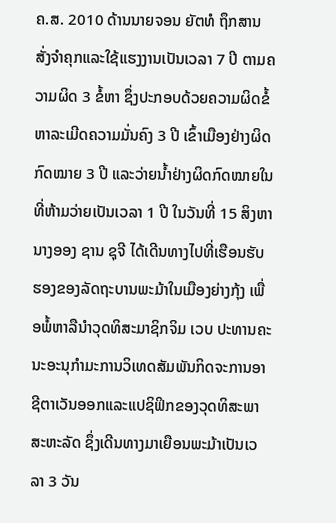ຄ.ສ. 2010 ດ້ານນາຍຈອນ ຍັຕທໍ ຖຶກສານສັ່ງຈຳຄຸກແລະໃຊ້ແຮງງານເປັນເວລາ 7 ປີ ຕາມຄວາມຜິດ 3 ຂໍ້ຫາ ຊຶ່ງປະກອບດ້ວຍຄວາມຜິດຂໍ້ຫາລະເມີດຄວາມມັ່ນຄົງ 3 ປີ ເຂົ້າເມືອງຢ່າງຜິດກົດໝາຍ 3 ປີ ແລະວ່າຍນ້ຳຢ່າງຜິດກົດໝາຍໃນທີ່ຫ້າມວ່າຍເປັນເວລາ 1 ປີ ໃນວັນທີ່ 15 ສິງຫາ ນາງອອງ ຊານ ຊຸຈີ ໄດ້ເດີນທາງໄປທີ່ເຮືອນຮັບຮອງຂອງລັດຖະບານພະມ້າໃນເມືອງຍ່າງກຸ້ງ ເພື່ອພໍ້ຫາລືນຳວຸດທິສະມາຊິກຈິມ ເວບ ປະທານຄະນະອະນຸກຳມະການວິເທດສັມພັນກິດຈະການອາຊີຕາເວັນອອກແລະແປຊິຟິກຂອງວຸດທິສະພາ ສະຫະລັດ ຊຶ່ງເດີນທາງມາເຍືອນພະມ້າເປັນເວລາ 3 ວັນ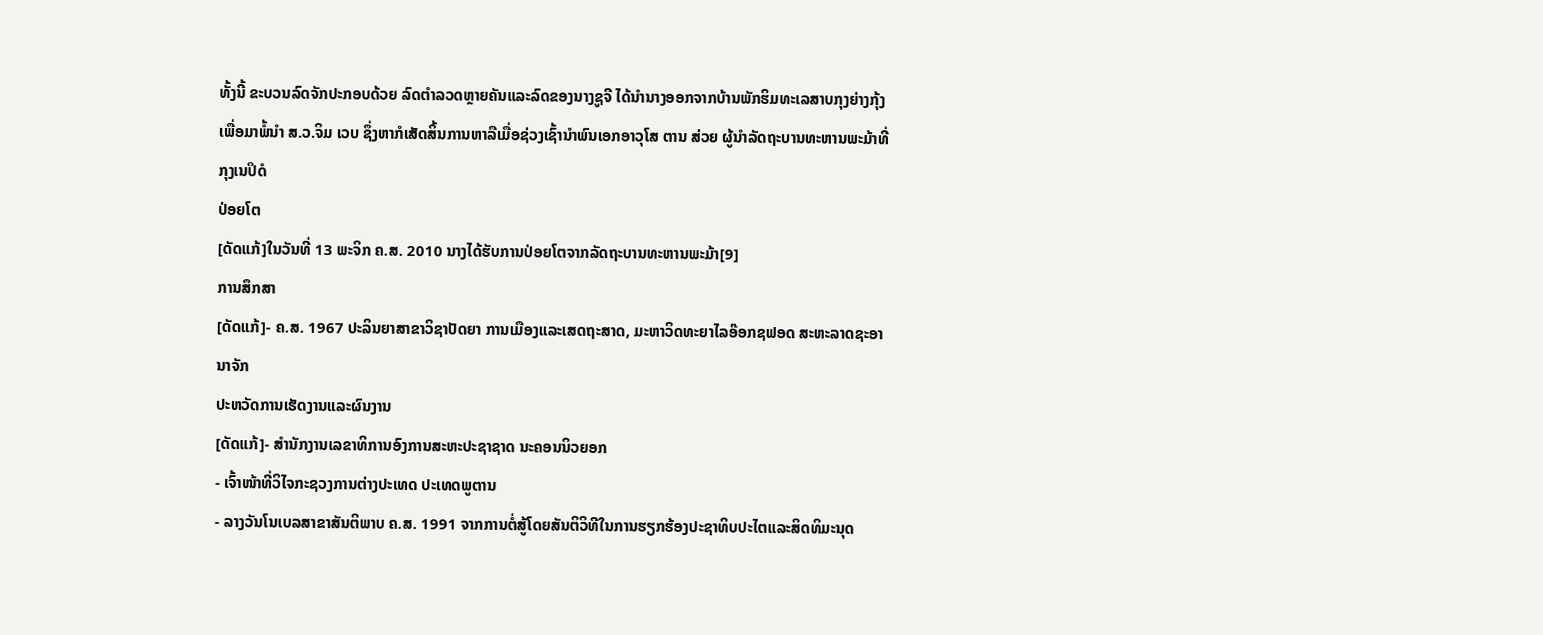ທັ້ງນີ້ ຂະບວນລົດຈັກປະກອບດ້ວຍ ລົດຕຳລວດຫຼາຍຄັນແລະລົດຂອງນາງຊູຈີ ໄດ້ນຳນາງອອກຈາກບ້ານພັກຮິມທະເລສາບກຸງຍ່າງກຸ້ງ ເພື່ອມາພໍ້ນຳ ສ.ວ.ຈິມ ເວບ ຊຶ່ງຫາກໍເສັດສິ້ນການຫາລືເມື່ອຊ່ວງເຊົ້ານຳພົນເອກອາວຸໂສ ຕານ ສ່ວຍ ຜູ້ນຳລັດຖະບານທະຫານພະມ້າທີ່ກຸງເນປິດໍ
ປ່ອຍໂຕ
[ດັດແກ້]ໃນວັນທີ່ 13 ພະຈິກ ຄ.ສ. 2010 ນາງໄດ້ຮັບການປ່ອຍໂຕຈາກລັດຖະບານທະຫານພະມ້າ[9]
ການສຶກສາ
[ດັດແກ້]- ຄ.ສ. 1967 ປະລິນຍາສາຂາວິຊາປັດຍາ ການເມືອງແລະເສດຖະສາດ, ມະຫາວິດທະຍາໄລອ໊ອກຊຟອດ ສະຫະລາດຊະອານາຈັກ
ປະຫວັດການເຮັດງານແລະຜົນງານ
[ດັດແກ້]- ສຳນັກງານເລຂາທິການອົງການສະຫະປະຊາຊາດ ນະຄອນນິວຍອກ
- ເຈົ້າໜ້າທີ່ວິໄຈກະຊວງການຕ່າງປະເທດ ປະເທດພູຕານ
- ລາງວັນໂນເບລສາຂາສັນຕິພາບ ຄ.ສ. 1991 ຈາກການຕໍ່ສູ້ໂດຍສັນຕິວິທີໃນການຮຽກຮ້ອງປະຊາທິບປະໄຕແລະສິດທິມະນຸດ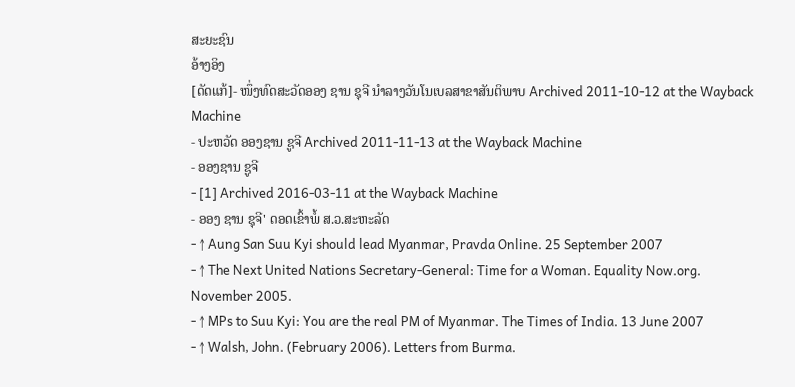ສະຍະຊົນ
ອ້າງອິງ
[ດັດແກ້]- ໜຶ່ງທົດສະວັດອອງ ຊານ ຊຸຈີ ນຳລາງວັນໂນເບລສາຂາສັນຕິພາບ Archived 2011-10-12 at the Wayback Machine
- ປະຫວັດ ອອງຊານ ຊູຈີ Archived 2011-11-13 at the Wayback Machine
- ອອງຊານ ຊູຈີ
- [1] Archived 2016-03-11 at the Wayback Machine
- ອອງ ຊານ ຊຸຈີ' ດອດເຂົ້າພໍ້ ສ.ວ.ສະຫະລັດ
- ↑ Aung San Suu Kyi should lead Myanmar, Pravda Online. 25 September 2007
- ↑ The Next United Nations Secretary-General: Time for a Woman. Equality Now.org. November 2005.
- ↑ MPs to Suu Kyi: You are the real PM of Myanmar. The Times of India. 13 June 2007
- ↑ Walsh, John. (February 2006). Letters from Burma.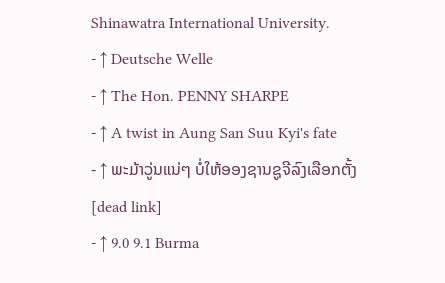Shinawatra International University.
- ↑ Deutsche Welle
- ↑ The Hon. PENNY SHARPE
- ↑ A twist in Aung San Suu Kyi's fate
- ↑ ພະມ້າວູ່ນແນ່ໆ ບໍ່ໃຫ້ອອງຊານຊູຈີລົງເລືອກຕັ້ງ[dead link]
- ↑ 9.0 9.1 Burma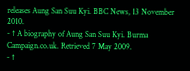releases Aung San Suu Kyi. BBC News, 13 November 2010.
- ↑ A biography of Aung San Suu Kyi. Burma Campaign.co.uk. Retrieved 7 May 2009.
- ↑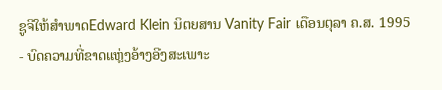ຊູຈີໃຫ້ສຳພາດEdward Klein ນິຕຍສານ Vanity Fair ເດືອນຕຸລາ ຄ.ສ. 1995
- ບົດຄວາມທີ່ຂາດແຫຼ່ງອ້າງອີງສະເພາະ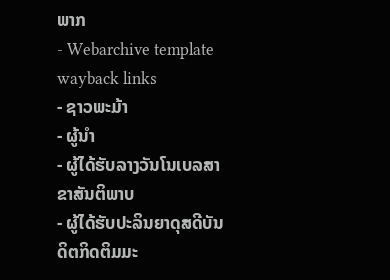ພາກ
- Webarchive template wayback links
- ຊາວພະມ້າ
- ຜູ້ນຳ
- ຜູ້ໄດ້ຮັບລາງວັນໂນເບລສາຂາສັນຕິພາບ
- ຜູ້ໄດ້ຮັບປະລິນຍາດຸສດີບັນດິຕກິດຕິມມະ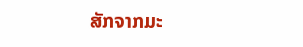ສັກຈາກມະ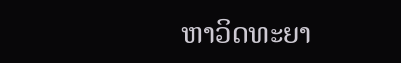ຫາວິດທະຍາ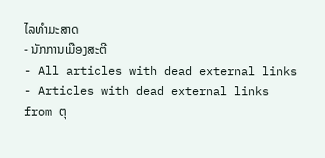ໄລທຳມະສາດ
- ນັກການເມືອງສະຕີ
- All articles with dead external links
- Articles with dead external links from ຕຸ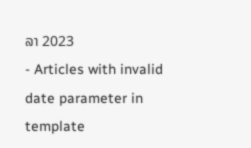ລາ 2023
- Articles with invalid date parameter in template